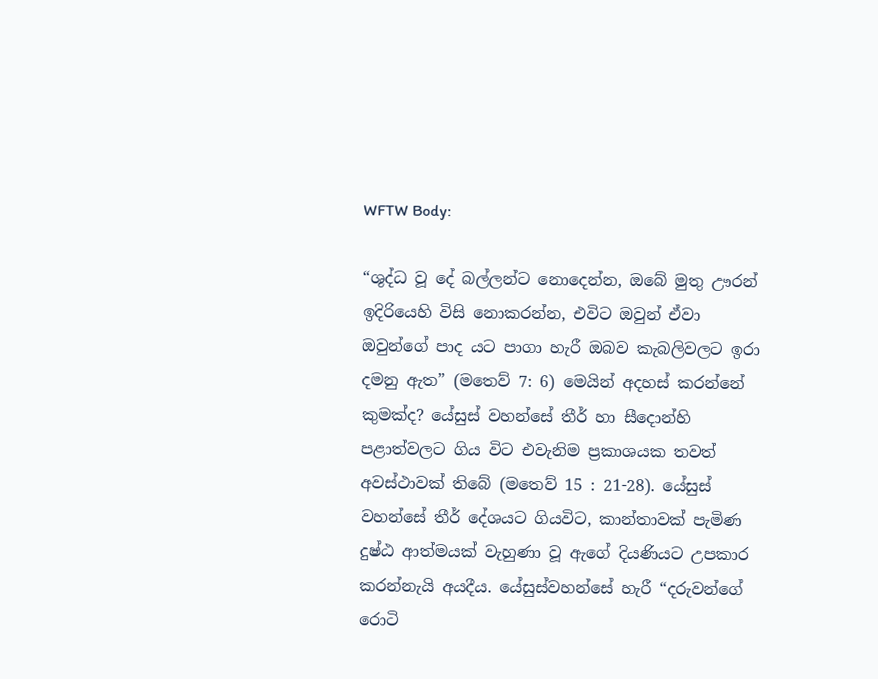WFTW Body:

“ශුද්ධ වූ දේ බල්ලන්ට නොදෙන්න, ඔබේ මුතු ඌරන් ඉදිරියෙහි විසි නොකරන්න, එවිට ඔවුන් ඒවා ඔවුන්ගේ පාද යට පාගා හැරී ඔබව කැබලිවලට ඉරා දමනු ඇත” (මතෙව් 7: 6) මෙයින් අදහස් කරන්නේ කුමක්ද? යේසුස් වහන්සේ තීර් හා සීදොන්හි පළාත්වලට ගිය විට එවැනිම ප්‍රකාශයක තවත් අවස්ථාවක් තිබේ (මතෙව් 15 : 21-28). යේසුස් වහන්සේ තීර් දේශයට ගියවිට, කාන්තාවක් පැමිණ දුෂ්ඨ ආත්මයක් වැහුණා වූ ඇගේ දියණියට උපකාර කරන්නැයි අයදීය. යේසුස්වහන්සේ හැරී “දරුවන්ගේ රොටි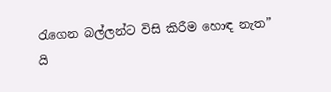රැගෙන බල්ලන්ට විසි කිරීම හොඳ නැත” යි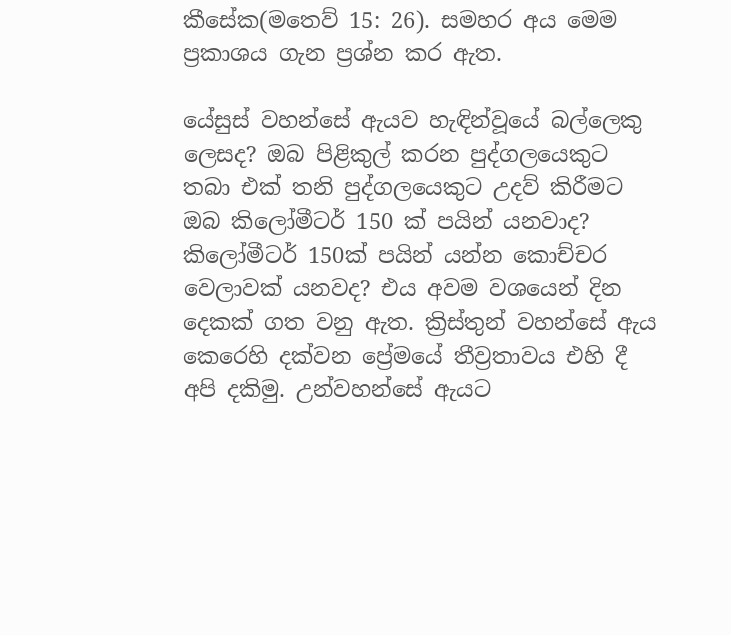කීසේක(මතෙව් 15: 26). සමහර අය මෙම ප්‍රකාශය ගැන ප්‍රශ්න කර ඇත.

යේසුස් වහන්සේ ඇයව හැඳින්වූයේ බල්ලෙකු ලෙසද? ඔබ පිළිකුල් කරන පුද්ගලයෙකුට තබා එක් තනි පුද්ගලයෙකුට උදව් කිරීමට ඔබ කිලෝමීටර් 150 ක් පයින් යනවාද? කිලෝමීටර් 150ක් පයින් යන්න කොච්චර වෙලාවක් යනවද? එය අවම වශයෙන් දින දෙකක් ගත වනු ඇත. ක්‍රිස්තුන් වහන්සේ ඇය කෙරෙහි දක්වන ප්‍රේමයේ තීව්‍රතාවය එහි දී අපි දකිමු. උන්වහන්සේ ඇයට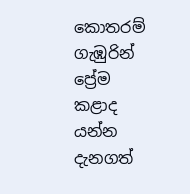කොතරම් ගැඹුරින් ප්‍රේම කළාද යන්න දැනගත්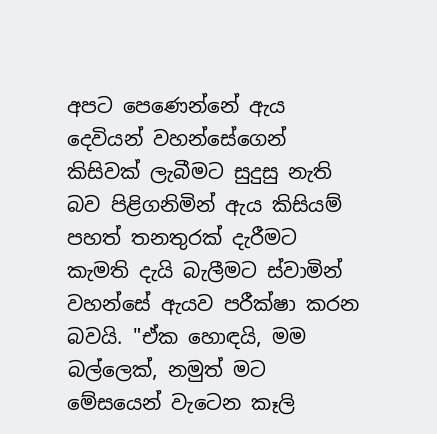අපට පෙණෙන්නේ ඇය දෙවියන් වහන්සේගෙන් කිසිවක් ලැබීමට සුදුසු නැති බව පිළිගනිමින් ඇය කිසියම් පහත් තනතුරක් දැරීමට කැමති දැයි බැලීමට ස්වාමින් වහන්සේ ඇයව පරීක්ෂා කරන බවයි. "ඒක හොඳයි, මම බල්ලෙක්, නමුත් මට මේසයෙන් වැටෙන කෑලි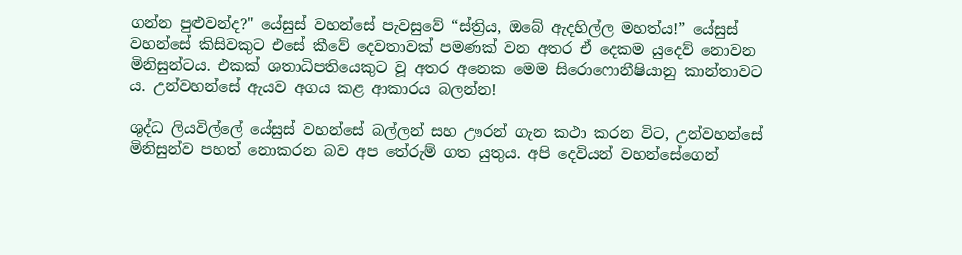ගන්න පුළුවන්ද?" යේසුස් වහන්සේ පැවසුවේ “ස්ත්‍රිය, ඔබේ ඇදහිල්ල මහත්ය!” යේසුස් වහන්සේ කිසිවකුට එසේ කීවේ දෙවතාවක් පමණක් වන අතර ඒ දෙකම යුදෙව් නොවන මිනිසුන්ටය. එකක් ශතාධිපතියෙකුට වූ අතර අනෙක මෙම සිරොෆොනීෂියානු කාන්තාවට ය. උන්වහන්සේ ඇයව අගය කළ ආකාරය බලන්න!

ශුද්ධ ලියවිල්ලේ යේසුස් වහන්සේ බල්ලන් සහ ඌරන් ගැන කථා කරන විට, උන්වහන්සේ මිනිසුන්ව පහත් නොකරන බව අප තේරුම් ගත යුතුය. අපි දෙවියන් වහන්සේගෙන්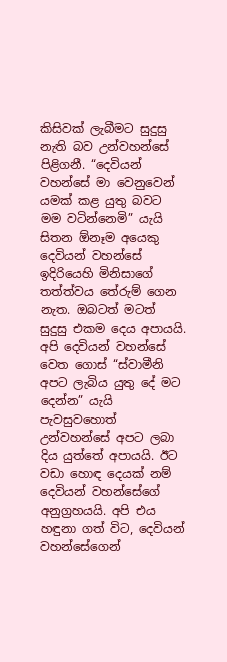කිසිවක් ලැබීමට සුදුසු නැති බව උන්වහන්සේ පිළිගනී. “දෙවියන් වහන්සේ මා වෙනුවෙන් යමක් කළ යුතු බවට මම වටින්නෙමි” යැයි සිතන ඕනෑම අයෙකු දෙවියන් වහන්සේ ඉදිරියෙහි මිනිසාගේ තත්ත්වය තේරුම් ගෙන නැත. ඔබටත් මටත් සුදුසු එකම දෙය අපායයි. අපි දෙවියන් වහන්සේ වෙත ගොස් “ස්වාමීනි අපට ලැබිය යුතු දේ මට දෙන්න” යැයි පැවසුවහොත් උන්වහන්සේ අපට ලබා දිය යුත්තේ අපායයි. ඊට වඩා හොඳ දෙයක් නම් දෙවියන් වහන්සේගේ අනුග්‍රහයයි. අපි එය හඳුනා ගත් විට, දෙවියන් වහන්සේගෙන්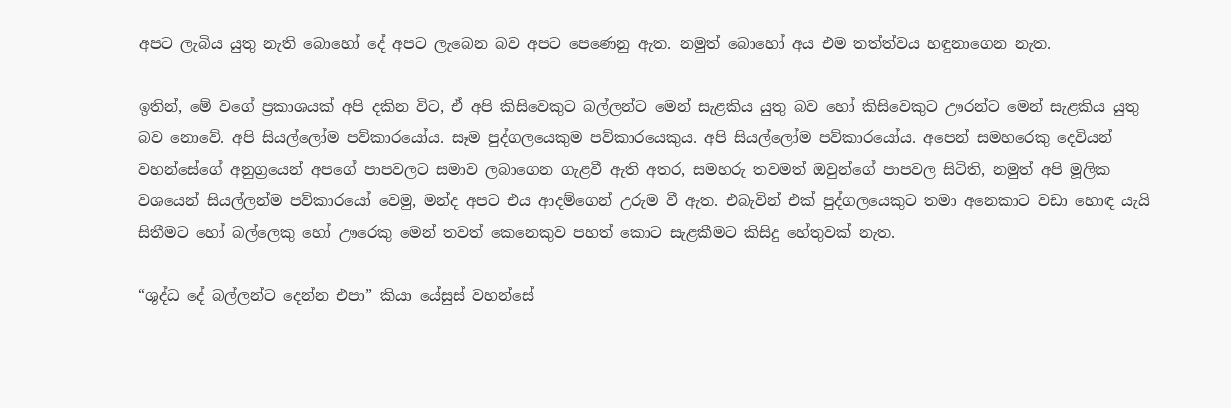අපට ලැබිය යුතු නැති බොහෝ දේ අපට ලැබෙන බව අපට පෙණෙනු ඇත. නමුත් බොහෝ අය එම තත්ත්වය හඳුනාගෙන නැත.

ඉතින්, මේ වගේ ප්‍රකාශයක් අපි දකින විට, ඒ අපි කිසිවෙකුට බල්ලන්ට මෙන් සැළකිය යුතු බව හෝ කිසිවෙකුට ඌරන්ට මෙන් සැළකිය යුතු බව නොවේ. අපි සියල්ලෝම පව්කාරයෝය. සෑම පුද්ගලයෙකුම පව්කාරයෙකුය. අපි සියල්ලෝම පව්කාරයෝය. අපෙන් සමහරෙකු දෙවියන් වහන්සේගේ අනුග්‍රයෙන් අපගේ පාපවලට සමාව ලබාගෙන ගැළවී ඇති අතර, සමහරු තවමත් ඔවුන්ගේ පාපවල සිටිති, නමුත් අපි මූලික වශයෙන් සියල්ලන්ම පව්කාරයෝ වෙමු, මන්ද අපට එය ආදම්ගෙන් උරුම වී ඇත. එබැවින් එක් පුද්ගලයෙකුට තමා අනෙකාට වඩා හොඳ යැයි සිතීමට හෝ බල්ලෙකු හෝ ඌරෙකු මෙන් තවත් කෙනෙකුව පහත් කොට සැළකීමට කිසිදු හේතුවක් නැත.

“ශුද්ධ දේ බල්ලන්ට දෙන්න එපා” කියා යේසුස් වහන්සේ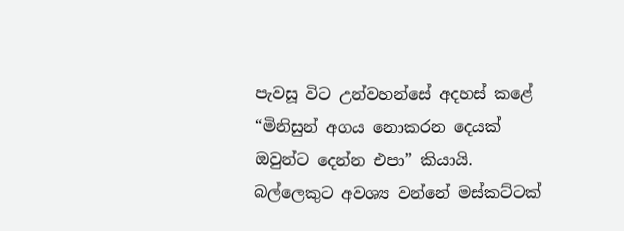පැවසූ විට උන්වහන්සේ අදහස් කළේ “මිනිසුන් අගය නොකරන දෙයක් ඔවුන්ට දෙන්න එපා” කියායි. බල්ලෙකුට අවශ්‍ය වන්නේ මස්කට්ටක්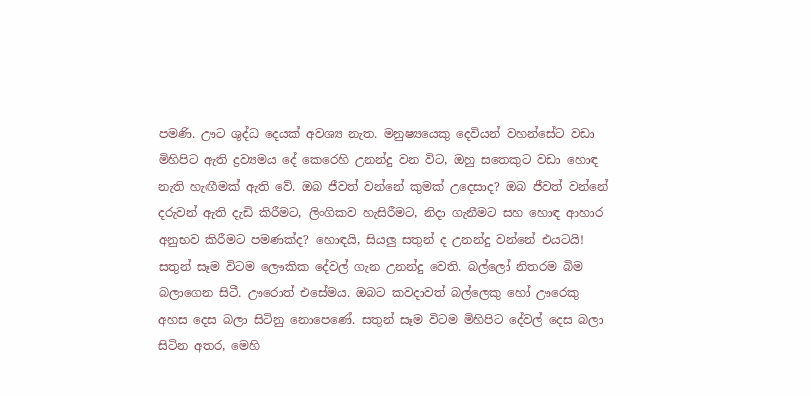පමණි. ඌට ශුද්ධ දෙයක් අවශ්‍ය නැත. මනුෂ්‍යයෙකු දෙවියන් වහන්සේට වඩා මිහිපිට ඇති ද්‍රව්‍යමය දේ කෙරෙහි උනන්දු වන විට, ඔහු සතෙකුට වඩා හොඳ නැති හැඟීමක් ඇති වේ. ඔබ ජීවත් වන්නේ කුමක් උදෙසාද? ඔබ ජීවත් වන්නේ දරුවන් ඇති දැඩි කිරීමට, ලිංගිකව හැසිරීමට, නිදා ගැනීමට සහ හොඳ ආහාර අනුභව කිරීමට පමණක්ද? හොඳයි, සියලු සතුන් ද උනන්දු වන්නේ එයටයි! සතුන් සෑම විටම ලෞකික දේවල් ගැන උනන්දු වෙති. බල්ලෝ නිතරම බිම බලාගෙන සිටී. ඌරොත් එසේමය. ඔබට කවදාවත් බල්ලෙකු හෝ ඌරෙකු අහස දෙස බලා සිටිනු නොපෙණේ. සතුන් සෑම විටම මිහිපිට දේවල් දෙස බලා සිටින අතර, මෙහි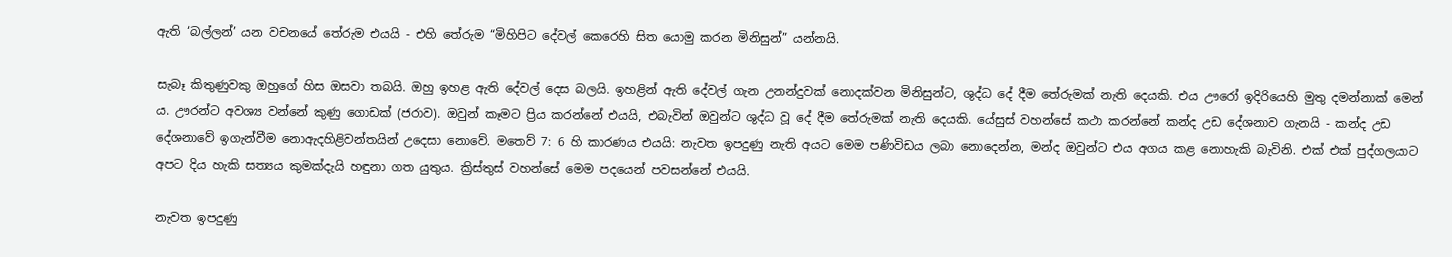ඇති ‘බල්ලන්’ යන වචනයේ තේරුම එයයි - එහි තේරුම “මිහිපිට දේවල් කෙරෙහි සිත යොමු කරන මිනිසුන්” යන්නයි.

සැබෑ කිතුණුවකු ඔහුගේ හිස ඔසවා තබයි. ඔහු ඉහළ ඇති දේවල් දෙස බලයි. ඉහළින් ඇති දේවල් ගැන උනන්දුවක් නොදක්වන මිනිසුන්ට, ශුද්ධ දේ දීම තේරුමක් නැති දෙයකි. එය ඌරෝ ඉදිරියෙහි මුතු දමන්නාක් මෙන්‍ ය. ඌරන්ට අවශ්‍ය වන්නේ කුණු ගොඩක් (ජරාව). ඔවුන් කෑමට ප්‍රිය කරන්නේ එයයි, එබැවින් ඔවුන්ට ශුද්ධ වූ දේ දීම තේරුමක් නැති දෙයකි. යේසුස් වහන්සේ කථා කරන්නේ කන්ද උඩ දේශනාව ගැනයි - කන්ද උඩ දේශනාවේ ඉගැන්වීම නොඇදහිළිවන්තයින් උදෙසා නොවේ. මතෙව් 7: 6 හි කාරණය එයයි: නැවත ඉපදුණු නැති අයට මෙම පණිවිඩය ලබා නොදෙන්න, මන්ද ඔවුන්ට එය අගය කළ නොහැකි බැවිනි. එක් එක් පුද්ගලයාට අපට දිය හැකි සත්‍යය කුමක්දැයි හඳුනා ගත යුතුය. ක්‍රිස්තුස් වහන්සේ මෙම පදයෙන් පවසන්නේ එයයි.

නැවත ඉපදුණු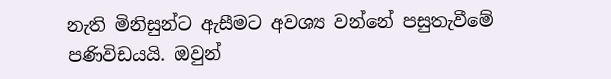නැති මිනිසුන්ට ඇසීමට අවශ්‍ය වන්නේ පසුතැවීමේ පණිවිඩයයි. ඔවුන්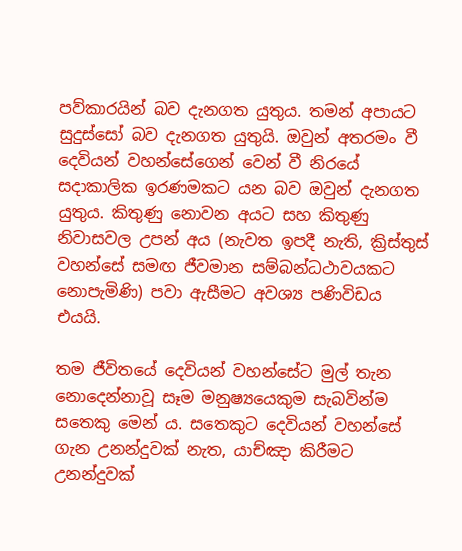පව්කාරයින් බව දැනගත යුතුය. තමන් අපායට සුදුස්සෝ බව දැනගත යුතුයි. ඔවුන් අතරමං වී දෙවියන් වහන්සේගෙන් වෙන් වී නිරයේ සදාකාලික ඉරණමකට යන බව ඔවුන් දැනගත යුතුය. කිතුණු නොවන අයට සහ කිතුණු නිවාසවල උපන් අය (නැවත ඉපදී නැති, ක්‍රිස්තුස් වහන්සේ සමඟ ජීවමාන සම්බන්ධථාවයකට නොපැමිණි) පවා ඇසීමට අවශ්‍ය පණිවිඩය එයයි.

තම ජීවිතයේ දෙවියන් වහන්සේට මුල් තැන නොදෙන්නාවූ සෑම මනුෂ්‍යයෙකුම සැබවින්ම සතෙකු මෙන්‍ ය. සතෙකුට දෙවියන් වහන්සේ ගැන උනන්දුවක් නැත, යාච්ඤා කිරීමට උනන්දුවක්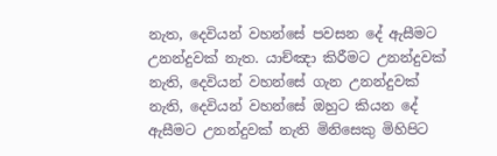නැත, දෙවියන් වහන්සේ පවසන දේ ඇසීමට උනන්දුවක් නැත. යාච්ඤා කිරීමට උනන්දුවක් නැති, දෙවියන් වහන්සේ ගැන උනන්දුවක් නැති, දෙවියන් වහන්සේ ඔහුට කියන දේ ඇසීමට උනන්දුවක් නැති මිනිසෙකු මිහිපිට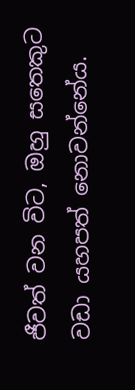ජීවත් වන විට, ඔහු සතෙකුට වඩා යහපත් නොවන්නේය.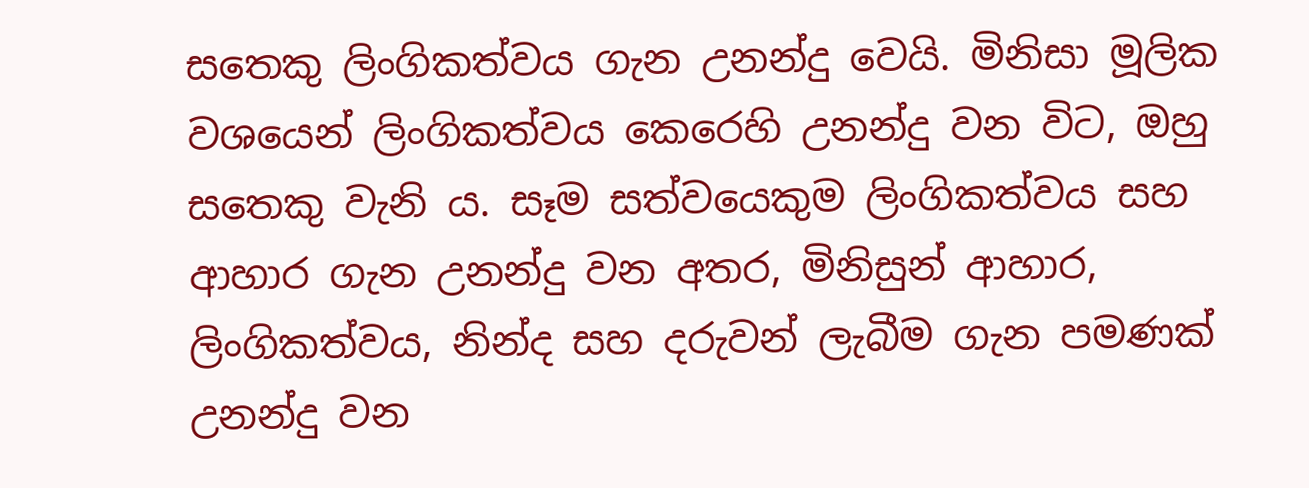සතෙකු ලිංගිකත්වය ගැන උනන්දු වෙයි. මිනිසා මූලික වශයෙන් ලිංගිකත්වය කෙරෙහි උනන්දු වන විට, ඔහු සතෙකු වැනි ය. සෑම සත්වයෙකුම ලිංගිකත්වය සහ ආහාර ගැන උනන්දු වන අතර, මිනිසුන් ආහාර, ලිංගිකත්වය, නින්ද සහ දරුවන් ලැබීම ගැන පමණක් උනන්දු වන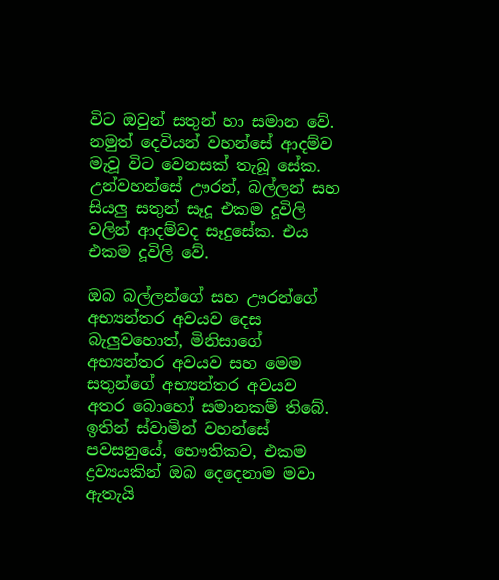විට ඔවුන් සතුන් හා සමාන වේ. නමුත් දෙවියන් වහන්සේ ආදම්ව මැවූ විට වෙනසක් තැබූ සේක. උන්වහන්සේ ඌරන්, බල්ලන් සහ සියලු සතුන් සෑදූ එකම දූවිලි වලින් ආදම්වද සෑදුසේක. එය එකම දූවිලි වේ.

ඔබ බල්ලන්ගේ සහ ඌරන්ගේ අභ්‍යන්තර අවයව දෙස බැලුවහොත්, මිනිසාගේ අභ්‍යන්තර අවයව සහ මෙම සතුන්ගේ අභ්‍යන්තර අවයව අතර බොහෝ සමානකම් තිබේ. ඉතින් ස්වාමින් වහන්සේ පවසනුයේ, භෞතිකව, එකම ද්‍රව්‍යයකින් ඔබ දෙදෙනාම මවා ඇතැයි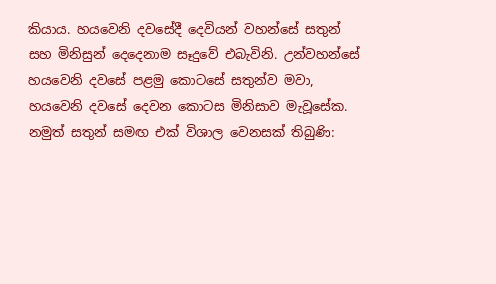කියාය. හයවෙනි දවසේදී දෙවියන් වහන්සේ සතුන් සහ මිනිසුන් දෙදෙනාම සෑදුවේ එබැවිනි. උන්වහන්සේ හයවෙනි දවසේ පළමු කොටසේ සතුන්ව මවා, හයවෙනි දවසේ දෙවන කොටස මිනිසාව මැවූසේක. නමුත් සතුන් සමඟ එක් විශාල වෙනසක් තිබුණි: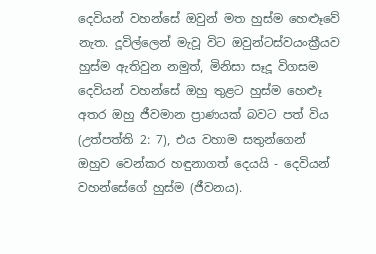දෙවියන් වහන්සේ ඔවුන් මත හුස්ම හෙළූවේ නැත. දූවිල්ලෙන් මැවූ විට ඔවුන්ටස්වයංක්‍රීයව හුස්ම ඇතිවුන නමුත්, මිනිසා සෑදූ විගසම දෙවියන් වහන්සේ ඔහු තුළට හුස්ම හෙළූ අතර ඔහු ජීවමාන ප්‍රාණයක් බවට පත් විය (උත්පත්ති 2: 7), එය වහාම සතුන්ගෙන් ඔහුව වෙන්කර හඳුනාගත් දෙයයි - දෙවියන් වහන්සේගේ හුස්ම (ජීවනය).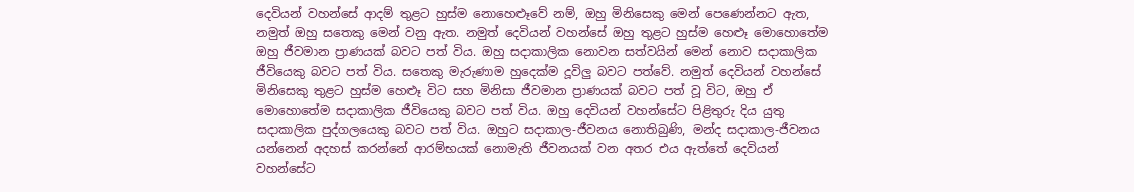දෙවියන් වහන්සේ ආදම් තුළට හුස්ම නොහෙළූවේ නම්, ඔහු මිනිසෙකු මෙන් පෙණෙන්නට ඇත, නමුත් ඔහු සතෙකු මෙන් වනු ඇත. නමුත් දෙවියන් වහන්සේ ඔහු තුළට හුස්ම හෙළූ මොහොතේම ඔහු ජීවමාන ප්‍රාණයක් බවට පත් විය. ඔහු සදාකාලික නොවන සත්වයින් මෙන් නොව සදාකාලික ජීවියෙකු බවට පත් විය. සතෙකු මැරුණාම හුදෙක්ම දූවිලු බවට පත්වේ. නමුත් දෙවියන් වහන්සේ මිනිසෙකු තුළට හුස්ම හෙළූ විට සහ මිනිසා ජීවමාන ප්‍රාණයක් බවට පත් වූ විට, ඔහු ඒ මොහොතේම සදාකාලික ජීවියෙකු බවට පත් විය. ඔහු දෙවියන් වහන්සේට පිළිතුරු දිය යුතු සදාකාලික පුද්ගලයෙකු බවට පත් විය. ඔහුට සදාකාල-ජීවනය නොතිබුණි, මන්ද සදාකාල-ජීවනය යන්නෙන් අදහස් කරන්නේ ආරම්භයක් නොමැති ජීවනයක් වන අතර එය ඇත්තේ දෙවියන් වහන්සේට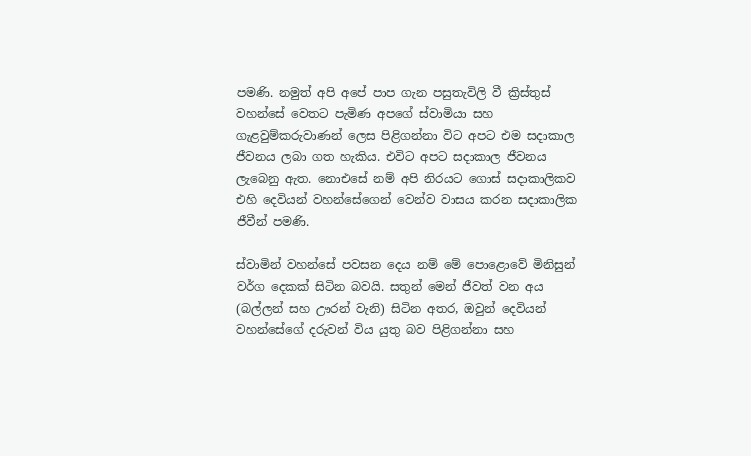පමණි. නමුත් අපි අපේ පාප ගැන පසුතැවිලි වී ක්‍රිස්තුස් වහන්සේ වෙතට පැමිණ අපගේ ස්වාමියා සහ ගැළවුම්කරුවාණන් ලෙස පිළිගන්නා විට අපට එම සදාකාල ජීවනය ලබා ගත හැකිය. එවිට අපට සදාකාල ජීවනය ලැබෙනු ඇත. නොඑසේ නම් අපි නිරයට ගොස් සදාකාලිකව එහි දෙවියන් වහන්සේගෙන් වෙන්ව වාසය කරන සදාකාලික ජීවීන් පමණි.

ස්වාමින් වහන්සේ පවසන දෙය නම් මේ පොළොවේ මිනිසුන් වර්ග දෙකක් සිටින බවයි. සතුන් මෙන් ජීවත් වන අය (බල්ලන් සහ ඌරන් වැනි) සිටින අතර, ඔවුන් දෙවියන් වහන්සේගේ දරුවන් විය යුතු බව පිළිගන්නා සහ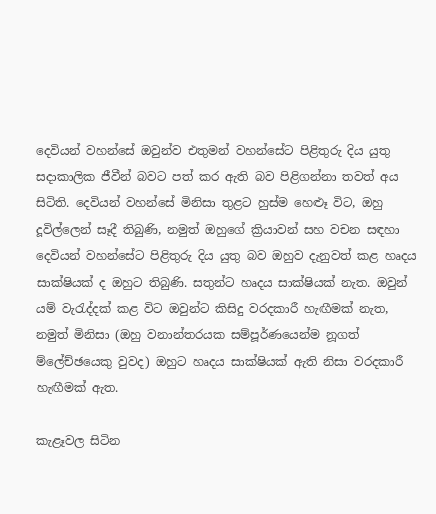දෙවියන් වහන්සේ ඔවුන්ව එතුමන් වහන්සේට පිළිතුරු දිය යුතු සදාකාලික ජීවීන් බවට පත් කර ඇති බව පිළිගන්නා තවත් අය සිටිති. දෙවියන් වහන්සේ මිනිසා තුළට හුස්ම හෙළූ විට, ඔහු දූවිල්ලෙන් සෑදී තිබුණි, නමුත් ඔහුගේ ක්‍රියාවන් සහ වචන සඳහා දෙවියන් වහන්සේට පිළිතුරු දිය යුතු බව ඔහුව දැනුවත් කළ හෘදය සාක්ෂියක් ද ඔහුට තිබුණි. සතුන්ට හෘදය සාක්ෂියක් නැත. ඔවුන් යම් වැරැද්දක් කළ විට ඔවුන්ට කිසිදු වරදකාරී හැඟීමක් නැත, නමුත් මිනිසා (ඔහු වනාන්තරයක සම්පූර්ණයෙන්ම නූගත් ම්ලේච්ඡයෙකු වුවද) ඔහුට හෘදය සාක්ෂියක් ඇති නිසා වරදකාරී හැඟීමක් ඇත.

කැළෑවල සිටින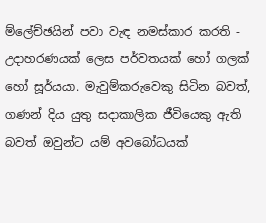ම්ලේච්ඡයින් පවා වැඳ නමස්කාර කරති - උදාහරණයක් ලෙස පර්වතයක් හෝ ගලක් හෝ සූර්යයා. මැවුම්කරුවෙකු සිටින බවත්, ගණන් දිය යුතු සදාකාලික ජීවියෙකු ඇති බවත් ඔවුන්ට යම් අවබෝධයක්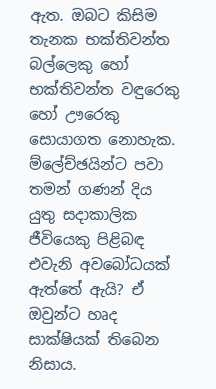ඇත. ඔබට කිසිම තැනක භක්තිවන්ත බල්ලෙකු හෝ භක්තිවන්ත වඳුරෙකු හෝ ඌරෙකු සොයාගත නොහැක. ම්ලේච්ඡයින්ට පවා තමන් ගණන් දිය යුතු සදාකාලික ජීවියෙකු පිළිබඳ එවැනි අවබෝධයක් ඇත්තේ ඇයි? ඒ ඔවුන්ට හෘද සාක්ෂියක් තිබෙන නිසාය.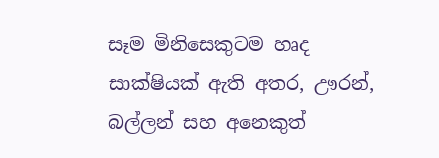සෑම මිනිසෙකුටම හෘද සාක්ෂියක් ඇති අතර, ඌරන්, බල්ලන් සහ අනෙකුත්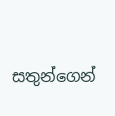සතුන්ගෙන්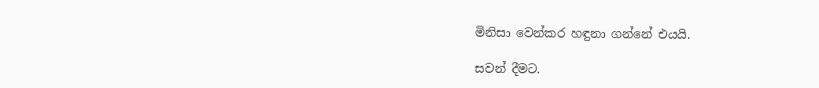මිනිසා වෙන්කර හඳුනා ගන්නේ එයයි.

සවන් දීමට.